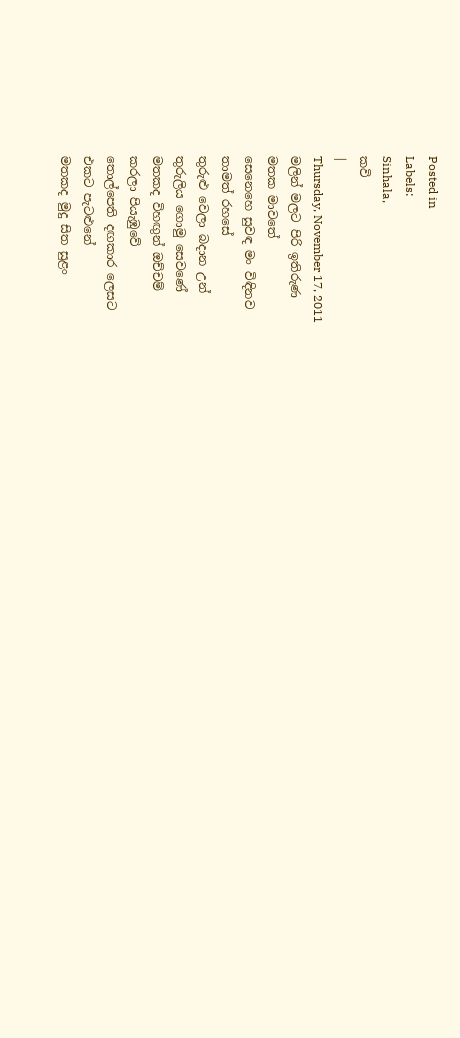Posted in
Labels:
Sinhala,
කවි
|
Thursday, November 17, 2011
මලින් මලට පිරි ඉතිරුණ
මතක මාවතේ
සෙනෙහෙ සුවඳ මං විඳිනව
තාමත් රහසේ
තුරුළු වෙලා බදාන උන්
තුරුලිය ගොමු සෙවණේ
මතකද විහඟුන් ඔච්චම්
කරලා පියැඹුවේ
තොල්පෙති දඟකාර ලෙසට
එකට පැටළුනේ
මතකද මුදු සිත සුළං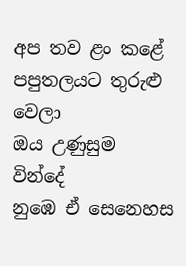අප තව ළං කළේ
පපුතලයට තුරුළු වෙලා
ඔය උණුසුම වින්දේ
නුඹෙ ඒ සෙනෙහස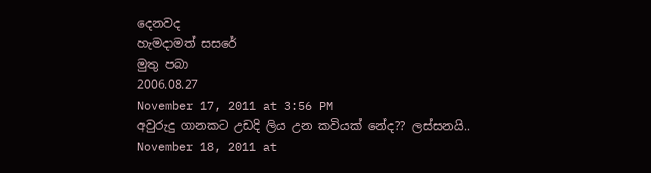දෙනවද
හැමදාමත් සසරේ
මුතු පබා
2006.08.27
November 17, 2011 at 3:56 PM
අවුරුදු ගානකට උඩදි ලිය උන කවියක් නේද?? ලස්සනයි..
November 18, 2011 at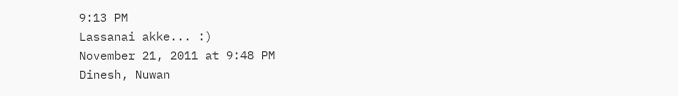9:13 PM
Lassanai akke... :)
November 21, 2011 at 9:48 PM
Dinesh, Nuwan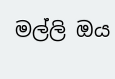මල්ලි ඔය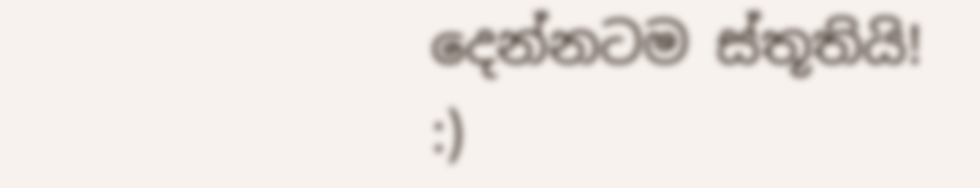දෙන්නටම ස්තූතියි! :)